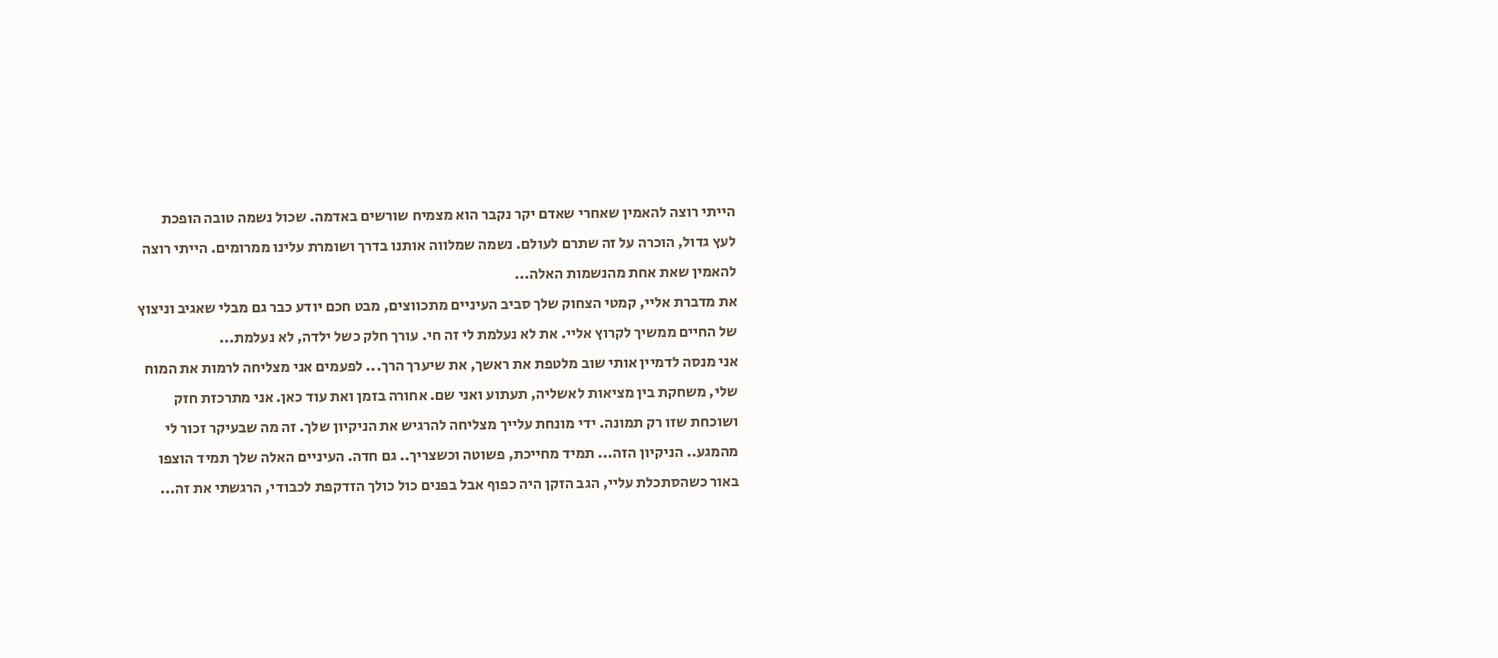הייתי רוצה להאמין שאחרי שאדם יקר נקבר הוא מצמיח שורשים באדמה. שכול נשמה טובה הופכת לעץ גדול, הוכרה על זה שתרם לעולם. נשמה שמלווה אותנו בדרך ושומרת עלינו ממרומים. הייתי רוצה להאמין שאת אחת מהנשמות האלה...
את מדברת אליי, קמטי הצחוק שלך סביב העיניים מתכווצים, מבט חכם יודע כבר גם מבלי שאגיב וניצוץ של החיים ממשיך לקרוץ אליי. את לא נעלמת לי זה חי. עורך חלק כשל ילדה, לא נעלמת...
אני מנסה לדמיין אותי שוב מלטפת את ראשך, את שיערך הרך... לפעמים אני מצליחה לרמות את המוח שלי, משחקת בין מציאות לאשליה, תעתוע ואני שם. אחורה בזמן ואת עוד כאן. אני מתרכזת חזק ושוכחת שזו רק תמונה. ידי מונחת עלייך מצליחה להרגיש את הניקיון שלך. זה מה שבעיקר זכור לי מהמגע.. הניקיון הזה... תמיד מחייכת, פשוטה וכשצריך.. גם חדה. העיניים האלה שלך תמיד הוצפו באור כשהסתכלת עליי, הגב הזקן היה כפוף אבל בפנים כול כולך הזדקפת לכבודי, הרגשתי את זה...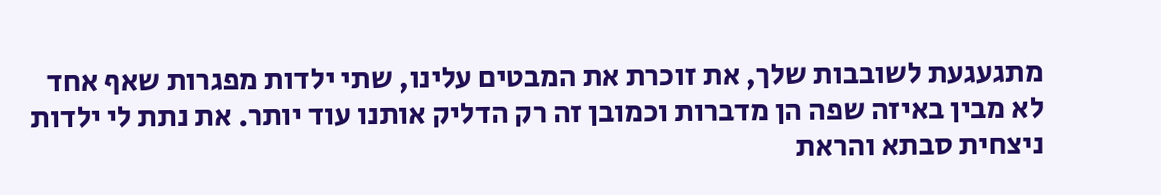מתגעגעת לשובבות שלך, את זוכרת את המבטים עלינו, שתי ילדות מפגרות שאף אחד לא מבין באיזה שפה הן מדברות וכמובן זה רק הדליק אותנו עוד יותר. את נתת לי ילדות ניצחית סבתא והראת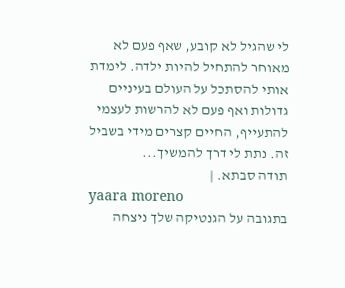לי שהגיל לא קובע, שאף פעם לא מאוחר להתחיל להיות ילדה. לימדת אותי להסתכל על העולם בעיניים גדולות ואף פעם לא להרשות לעצמי להתעייף, החיים קצרים מידי בשביל זה. נתת לי דרך להמשיך...
תודה סבתא. |
yaara moreno
בתגובה על הגנטיקה שלך ניצחה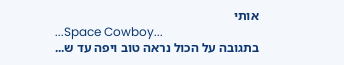אותי
...Space Cowboy...
בתגובה על הכול נראה טוב ויפה עד ש...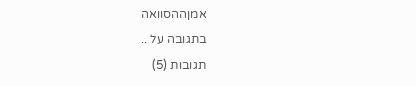אמןההסוואה
בתגובה על ..
תגובות (5)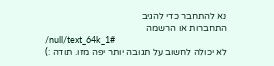נא להתחבר כדי להגיב
התחברות או הרשמה
/null/text_64k_1#
לא יכולה לחשוב על תגובה יותר יפה מזו. תודה :)